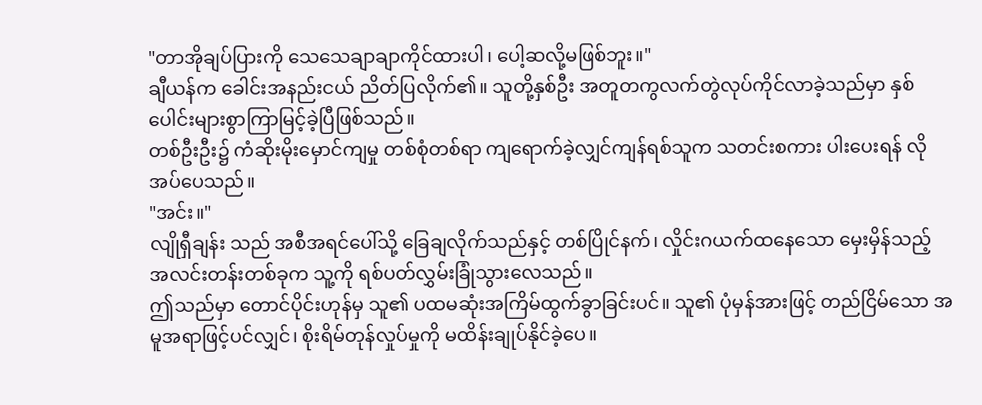"တာအိုချပ်ပြားကို သေသေချာချာကိုင်ထားပါ၊ ပေါ့ဆလို့မဖြစ်ဘူး။"
ချီယန်က ခေါင်းအနည်းငယ် ညိတ်ပြလိုက်၏။ သူတို့နှစ်ဦး အတူတကွလက်တွဲလုပ်ကိုင်လာခဲ့သည်မှာ နှစ်ပေါင်းများစွာကြာမြင့်ခဲ့ပြီဖြစ်သည်။
တစ်ဦးဦး၌ ကံဆိုးမိုးမှောင်ကျမှု တစ်စုံတစ်ရာ ကျရောက်ခဲ့လျှင်ကျန်ရစ်သူက သတင်းစကား ပါးပေးရန် လိုအပ်ပေသည်။
"အင်း။"
လျိုရှီချန်း သည် အစီအရင်ပေါ်သို့ ခြေချလိုက်သည်နှင့် တစ်ပြိုင်နက်၊ လှိုင်းဂယက်ထနေသော မှေးမှိန်သည့် အလင်းတန်းတစ်ခုက သူ့ကို ရစ်ပတ်လွှမ်းခြုံသွားလေသည်။
ဤသည်မှာ တောင်ပိုင်းဟုန်မှ သူ၏ ပထမဆုံးအကြိမ်ထွက်ခွာခြင်းပင်။ သူ၏ ပုံမှန်အားဖြင့် တည်ငြိမ်သော အမူအရာဖြင့်ပင်လျှင်၊ စိုးရိမ်တုန်လှုပ်မှုကို မထိန်းချုပ်နိုင်ခဲ့ပေ။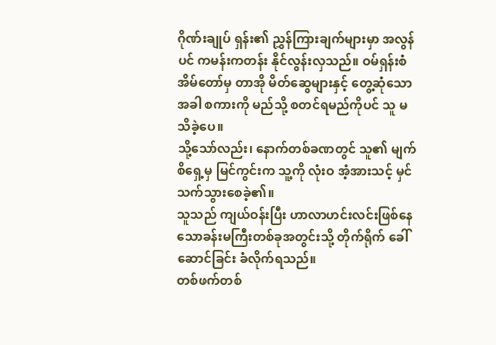ဂိုဏ်းချုပ် ရှန်း၏ ညွှန်ကြားချက်များမှာ အလွန်ပင် ကမန်းကတန်း နိုင်လွန်းလှသည်။ ဝမ်ရှန်းစံအိမ်တော်မှ တာအို မိတ်ဆွေများနှင့် တွေ့ဆုံသောအခါ စကားကို မည်သို့ စတင်ရမည်ကိုပင် သူ မသိခဲ့ပေ။
သို့သော်လည်း၊ နောက်တစ်ခဏတွင် သူ၏ မျက်စိရှေ့မှ မြင်ကွင်းက သူ့ကို လုံးဝ အံ့အားသင့် မှင်သက်သွားစေခဲ့၏။
သူသည် ကျယ်ဝန်းပြီး ဟာလာဟင်းလင်းဖြစ်နေသောခန်းမကြီးတစ်ခုအတွင်းသို့ တိုက်ရိုက် ခေါ်ဆောင်ခြင်း ခံလိုက်ရသည်။
တစ်ဖက်တစ်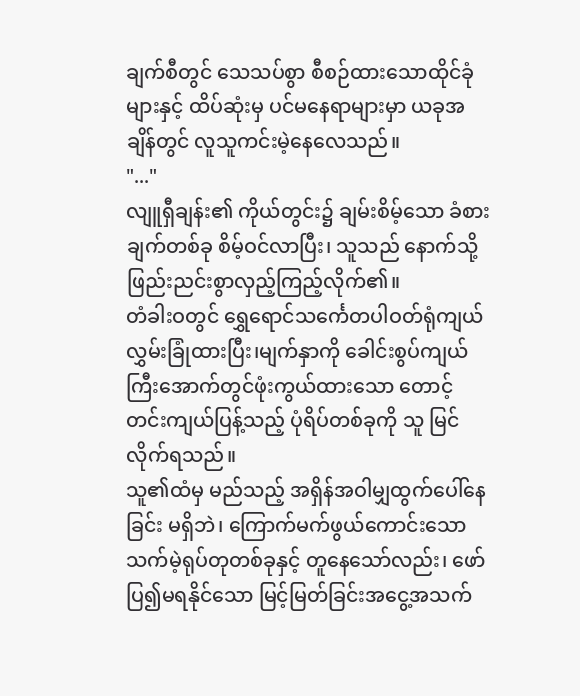ချက်စီတွင် သေသပ်စွာ စီစဉ်ထားသောထိုင်ခုံများနှင့် ထိပ်ဆုံးမှ ပင်မနေရာများမှာ ယခုအချိန်တွင် လူသူကင်းမဲ့နေလေသည်။
"..."
လျူရှီချန်း၏ ကိုယ်တွင်း၌ ချမ်းစိမ့်သော ခံစားချက်တစ်ခု စိမ့်ဝင်လာပြီး၊ သူသည် နောက်သို့ ဖြည်းညင်းစွာလှည့်ကြည့်လိုက်၏။
တံခါးဝတွင် ရွှေရောင်သင်္ကေတပါဝတ်ရုံကျယ် လွှမ်းခြုံထားပြီး၊မျက်နှာကို ခေါင်းစွပ်ကျယ်ကြီးအောက်တွင်ဖုံးကွယ်ထားသော တောင့်တင်းကျယ်ပြန့်သည့် ပုံရိပ်တစ်ခုကို သူ မြင်လိုက်ရသည်။
သူ၏ထံမှ မည်သည့် အရှိန်အဝါမျှထွက်ပေါ်နေခြင်း မရှိဘဲ၊ ကြောက်မက်ဖွယ်ကောင်းသော သက်မဲ့ရုပ်တုတစ်ခုနှင့် တူနေသော်လည်း၊ ဖော်ပြ၍မရနိုင်သော မြင့်မြတ်ခြင်းအငွေ့အသက်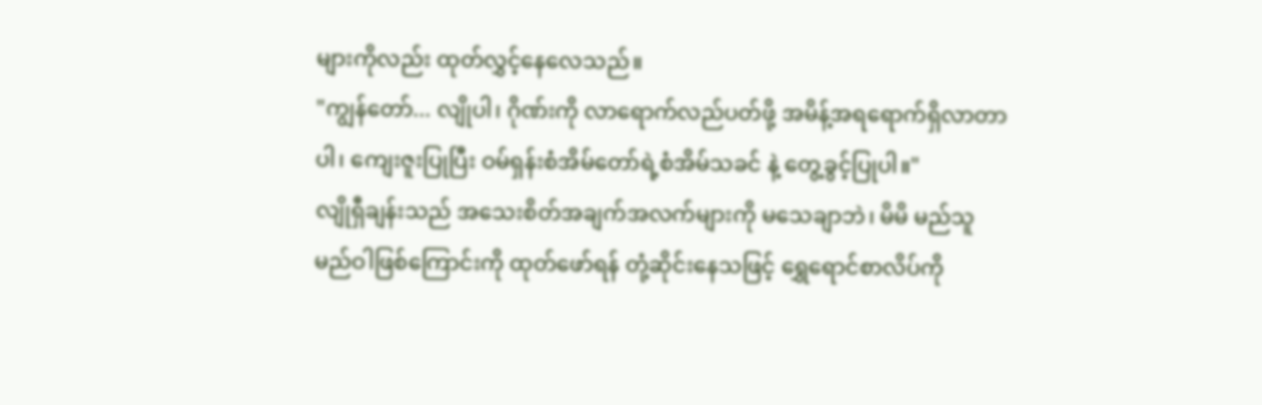များကိုလည်း ထုတ်လွှင့်နေလေသည်။
"ကျွန်တော်... လျိုပါ၊ ဂိုဏ်းကို လာရောက်လည်ပတ်ဖို့ အမိန့်အရရောက်ရှိလာတာပါ၊ ကျေးဇူးပြုပြီး ဝမ်ရှန်းစံအိမ်တော်ရဲ့စံအိမ်သခင် နဲ့ တွေ့ခွင့်ပြုပါ။"
လျိုရှီချန်းသည် အသေးစိတ်အချက်အလက်များကို မသေချာဘဲ၊ မိမိ မည်သူမည်ဝါဖြစ်ကြောင်းကို ထုတ်ဖော်ရန် တုံ့ဆိုင်းနေသဖြင့် ရွှေရောင်စာလိပ်ကို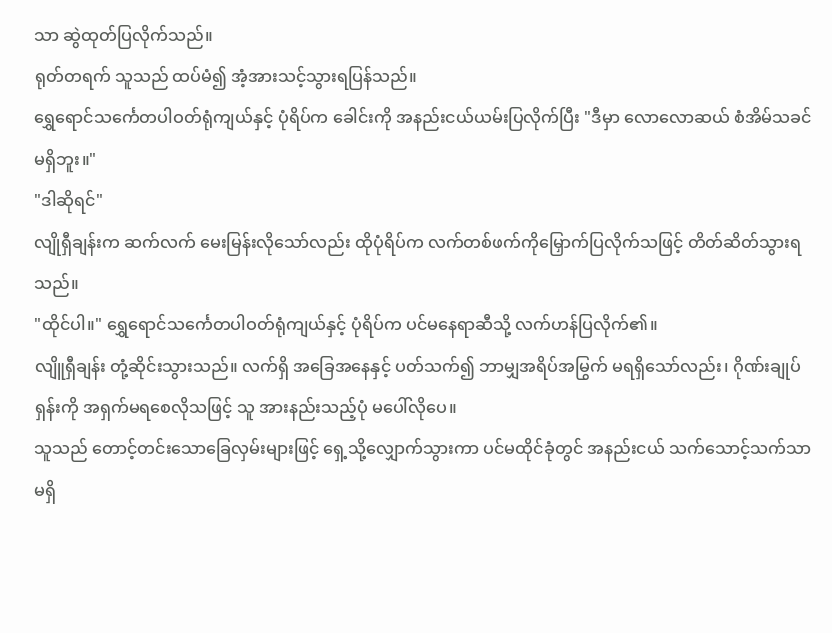သာ ဆွဲထုတ်ပြလိုက်သည်။
ရုတ်တရက် သူသည် ထပ်မံ၍ အံ့အားသင့်သွားရပြန်သည်။
ရွှေရောင်သင်္ကေတပါဝတ်ရုံကျယ်နှင့် ပုံရိပ်က ခေါင်းကို အနည်းငယ်ယမ်းပြလိုက်ပြီး "ဒီမှာ လောလောဆယ် စံအိမ်သခင် မရှိဘူး။"
"ဒါဆိုရင်"
လျိုရှီချန်းက ဆက်လက် မေးမြန်းလိုသော်လည်း ထိုပုံရိပ်က လက်တစ်ဖက်ကိုမြှောက်ပြလိုက်သဖြင့် တိတ်ဆိတ်သွားရသည်။
"ထိုင်ပါ။" ရွှေရောင်သင်္ကေတပါဝတ်ရုံကျယ်နှင့် ပုံရိပ်က ပင်မနေရာဆီသို့ လက်ဟန်ပြလိုက်၏။
လျိူရှီချန်း တုံ့ဆိုင်းသွားသည်။ လက်ရှိ အခြေအနေနှင့် ပတ်သက်၍ ဘာမျှအရိပ်အမြွက် မရရှိသော်လည်း၊ ဂိုဏ်းချုပ် ရှန်းကို အရှက်မရစေလိုသဖြင့် သူ အားနည်းသည့်ပုံ မပေါ်လိုပေ။
သူသည် တောင့်တင်းသောခြေလှမ်းများဖြင့် ရှေ့သို့လျှောက်သွားကာ ပင်မထိုင်ခုံတွင် အနည်းငယ် သက်သောင့်သက်သာမရှိ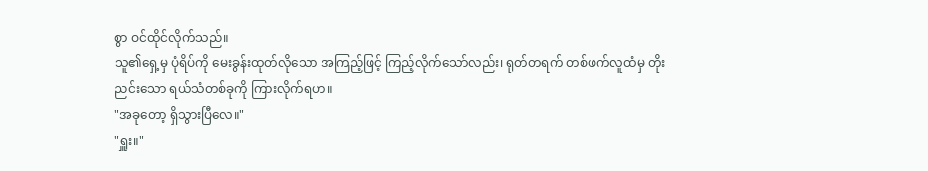စွာ ဝင်ထိုင်လိုက်သည်။
သူ၏ရှေ့မှ ပုံရိပ်ကို မေးခွန်းထုတ်လိုသော အကြည့်ဖြင့် ကြည့်လိုက်သော်လည်း၊ ရုတ်တရက် တစ်ဖက်လူထံမှ တိုးညင်းသော ရယ်သံတစ်ခုကို ကြားလိုက်ရဟ။
"အခုတော့ ရှိသွားပြီလေ။"
"ရှူး။"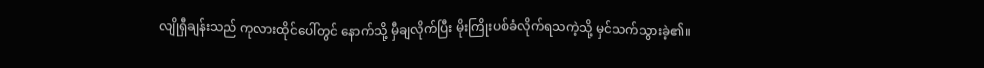လျိုရှီချန်းသည် ကုလားထိုင်ပေါ်တွင် နောက်သို့ မှီချလိုက်ပြီး မိုးကြိုးပစ်ခံလိုက်ရသကဲ့သို့ မှင်သက်သွားခဲ့၏။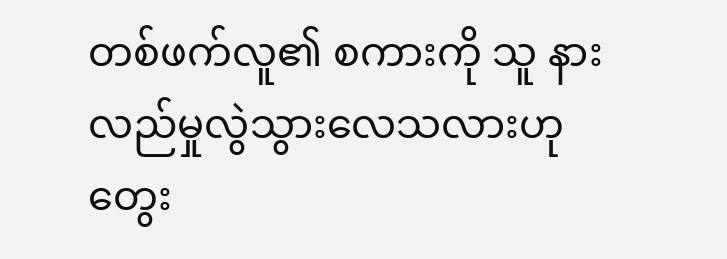တစ်ဖက်လူ၏ စကားကို သူ နားလည်မှုလွဲသွားလေသလားဟု တွေး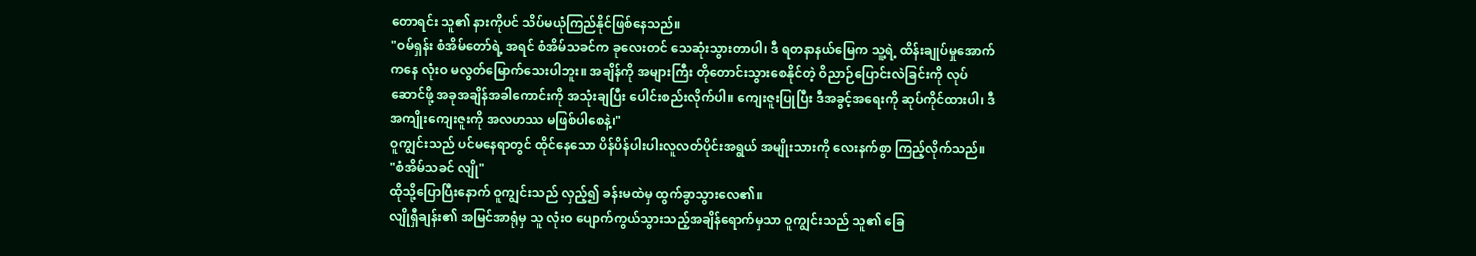တောရင်း သူ၏ နားကိုပင် သိပ်မယုံကြည်နိုင်ဖြစ်နေသည်။
"ဝမ်ရှန်း စံအိမ်တော်ရဲ့ အရင် စံအိမ်သခင်က ခုလေးတင် သေဆုံးသွားတာပါ၊ ဒီ ရတနာနယ်မြေက သူ့ရဲ့ ထိန်းချုပ်မှုအောက်ကနေ လုံးဝ မလွတ်မြောက်သေးပါဘူး။ အချိန်ကို အများကြီး တိုတောင်းသွားစေနိုင်တဲ့ ဝိညာဉ်ပြောင်းလဲခြင်းကို လုပ်ဆောင်ဖို့ အခုအချိန်အခါကောင်းကို အသုံးချပြီး ပေါင်းစည်းလိုက်ပါ။ ကျေးဇူးပြုပြီး ဒီအခွင့်အရေးကို ဆုပ်ကိုင်ထားပါ၊ ဒီအကျိုးကျေးဇူးကို အလဟဿ မဖြစ်ပါစေနဲ့၊"
ဝူကျွင်းသည် ပင်မနေရာတွင် ထိုင်နေသော ပိန်ပိန်ပါးပါးလူလတ်ပိုင်းအရွယ် အမျိုးသားကို လေးနက်စွာ ကြည့်လိုက်သည်။
"စံအိမ်သခင် လျို"
ထိုသို့ပြောပြီးနောက် ဝူကျွင်းသည် လှည့်၍ ခန်းမထဲမှ ထွက်ခွာသွားလေ၏။
လျိုရှီချန်း၏ အမြင်အာရုံမှ သူ လုံးဝ ပျောက်ကွယ်သွားသည့်အချိန်ရောက်မှသာ ဝူကျွင်းသည် သူ၏ ခြေ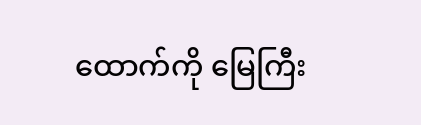ထောက်ကို မြေကြီး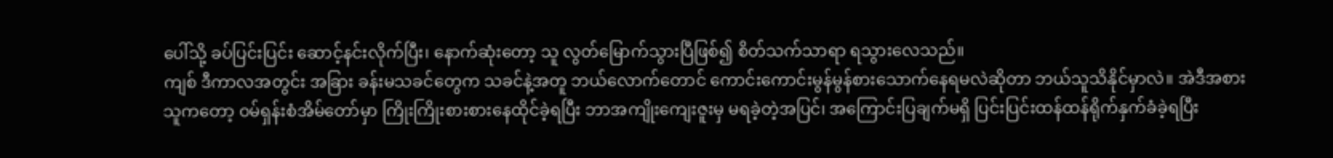ပေါ်သို့ ခပ်ပြင်းပြင်း ဆောင့်နင်းလိုက်ပြီး၊ နောက်ဆုံးတော့ သူ လွတ်မြောက်သွားပြီဖြစ်၍ စိတ်သက်သာရာ ရသွားလေသည်။
ကျစ် ဒီကာလအတွင်း အခြား ခန်းမသခင်တွေက သခင်နဲ့အတူ ဘယ်လောက်တောင် ကောင်းကောင်းမွန်မွန်စားသောက်နေရမလဲဆိုတာ ဘယ်သူသိနိုင်မှာလဲ။ အဲဒီအစား သူကတော့ ဝမ်ရှန်းစံအိမ်တော်မှာ ကြိုးကြိုးစားစားနေထိုင်ခဲ့ရပြီး ဘာအကျိုးကျေးဇူးမှ မရခဲ့တဲ့အပြင်၊ အကြောင်းပြချက်မရှိ ပြင်းပြင်းထန်ထန်ရိုက်နှက်ခံခဲ့ရပြီး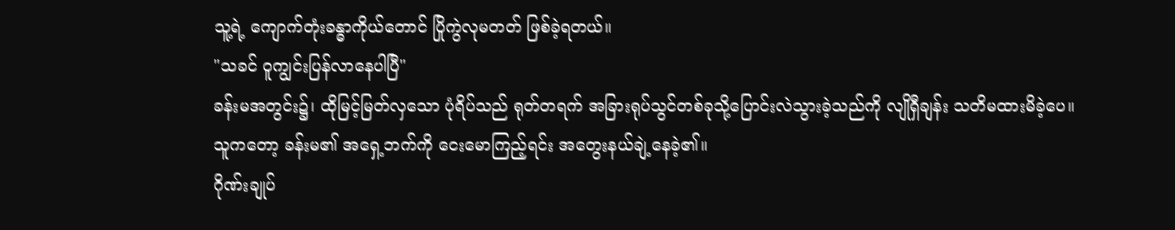သူ့ရဲ့ ကျောက်တုံးခန္ဓာကိုယ်တောင် ပြိုကွဲလုမတတ် ဖြစ်ခဲ့ရတယ်။
"သခင် ဝူကျွင်းပြန်လာနေပါပြီ"
ခန်းမအတွင်း၌၊ ထိုမြင့်မြတ်လှသော ပုံရိပ်သည် ရုတ်တရက် အခြားရုပ်သွင်တစ်ခုသို့ပြောင်းလဲသွားခဲ့သည်ကို လျိုရှီချန်း သတိမထားမိခဲ့ပေ။
သူကတော့ ခန်းမ၏ အရှေ့ဘက်ကို ငေးမောကြည့်ရင်း အတွေးနယ်ချဲ့နေခဲ့၏။
ဂိုဏ်းချုပ်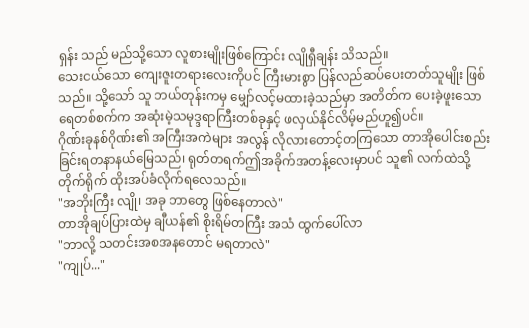ရှန်း သည် မည်သို့သော လူစားမျိုးဖြစ်ကြောင်း လျိုရှီချန်း သိသည်။
သေးငယ်သော ကျေးဇူးတရားလေးကိုပင် ကြီးမားစွာ ပြန်လည်ဆပ်ပေးတတ်သူမျိုး ဖြစ်သည်။ သို့သော် သူ ဘယ်တုန်းကမှ မျှော်လင့်မထားခဲ့သည်မှာ အတိတ်က ပေးခဲ့ဖူးသော ရေတစ်စက်က အဆုံးမဲ့သမုဒ္ဒရာကြီးတစ်ခုနှင့် ဖလှယ်နိုင်လိမ့်မည်ဟူ၍ပင်။
ဂိုဏ်းခုနစ်ဂိုဏ်း၏ အကြီးအကဲများ အလွန် လိုလားတောင့်တကြသော တာအိုပေါင်းစည်းခြင်းရတနာနယ်မြေသည်၊ ရုတ်တရက်ဤအခိုက်အတန့်လေးမှာပင် သူ၏ လက်ထဲသို့ တိုက်ရိုက် ထိုးအပ်ခံလိုက်ရလေသည်။
"အဘိုးကြီး လျို၊ အခု ဘာတွေ ဖြစ်နေတာလဲ"
တာအိုချပ်ပြားထဲမှ ချီယန်၏ စိုးရိမ်တကြီး အသံ ထွက်ပေါ်လာ
"ဘာလို့ သတင်းအစအနတောင် မရတာလဲ"
"ကျုပ်..."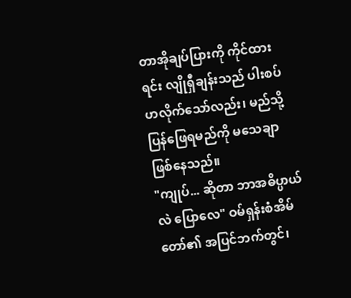တာအိုချပ်ပြားကို ကိုင်ထားရင်း လျိုရှီချန်းသည် ပါးစပ်ဟလိုက်သော်လည်း၊ မည်သို့ ပြန်ဖြေရမည်ကို မသေချာဖြစ်နေသည်။
"ကျုပ်... ဆိုတာ ဘာအဓိပ္ပာယ်လဲ ပြောလေ" ဝမ်ရှန်းစံအိမ်တော်၏ အပြင်ဘက်တွင်၊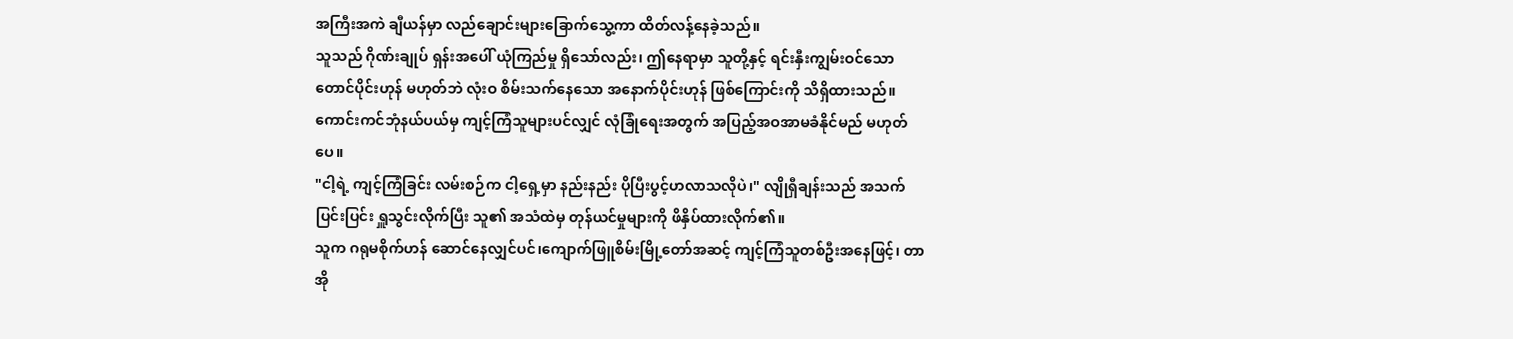အကြီးအကဲ ချီယန်မှာ လည်ချောင်းများခြောက်သွေ့ကာ ထိတ်လန့်နေခဲ့သည်။
သူသည် ဂိုဏ်းချုပ် ရှန်းအပေါ် ယုံကြည်မှု ရှိသော်လည်း၊ ဤနေရာမှာ သူတို့နှင့် ရင်းနှီးကျွမ်းဝင်သော တောင်ပိုင်းဟုန် မဟုတ်ဘဲ လုံးဝ စိမ်းသက်နေသော အနောက်ပိုင်းဟုန် ဖြစ်ကြောင်းကို သိရှိထားသည်။
ကောင်းကင်ဘုံနယ်ပယ်မှ ကျင့်ကြံသူများပင်လျှင် လုံခြုံရေးအတွက် အပြည့်အဝအာမခံနိုင်မည် မဟုတ်ပေ။
"ငါ့ရဲ့ ကျင့်ကြံခြင်း လမ်းစဉ်က ငါ့ရှေ့မှာ နည်းနည်း ပိုပြီးပွင့်ဟလာသလိုပဲ၊" လျိုရှီချန်းသည် အသက်ပြင်းပြင်း ရှူသွင်းလိုက်ပြီး သူ၏ အသံထဲမှ တုန်ယင်မှုများကို ဖိနှိပ်ထားလိုက်၏။
သူက ဂရုမစိုက်ဟန် ဆောင်နေလျှင်ပင်၊ကျောက်ဖြူစိမ်းမြို့တော်အဆင့် ကျင့်ကြံသူတစ်ဦးအနေဖြင့်၊ တာအို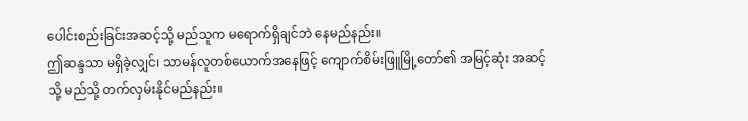ပေါင်းစည်းခြင်းအဆင့်သို့ မည်သူက မရောက်ရှိချင်ဘဲ နေမည်နည်း။
ဤဆန္ဒသာ မရှိခဲ့လျှင်၊ သာမန်လူတစ်ယောက်အနေဖြင့် ကျောက်စိမ်းဖြူမြို့တော်၏ အမြင့်ဆုံး အဆင့်သို့ မည်သို့ တက်လှမ်းနိုင်မည်နည်း။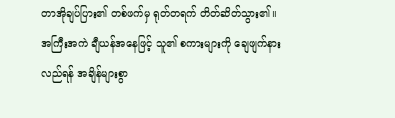တာအိုချပ်ပြား၏ တစ်ဖက်မှ ရုတ်တရက် တိတ်ဆိတ်သွား၏။
အကြီးအကဲ ချီယန်အနေဖြင့် သူ၏ စကားများကို ချေဖျက်နားလည်ရန် အချိန်များစွာ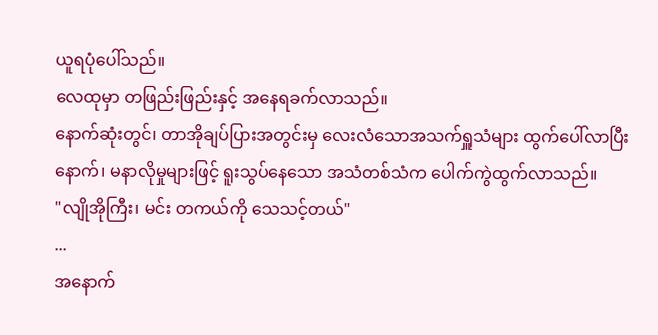ယူရပုံပေါ်သည်။
လေထုမှာ တဖြည်းဖြည်းနှင့် အနေရခက်လာသည်။
နောက်ဆုံးတွင်၊ တာအိုချပ်ပြားအတွင်းမှ လေးလံသောအသက်ရှူသံများ ထွက်ပေါ်လာပြီးနောက်၊ မနာလိုမှုများဖြင့် ရူးသွပ်နေသော အသံတစ်သံက ပေါက်ကွဲထွက်လာသည်။
"လျိုအိုကြီး၊ မင်း တကယ်ကို သေသင့်တယ်"
...
အနောက်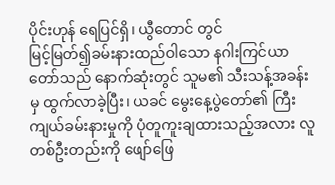ပိုင်းဟုန် ရေပြင်ရှိ၊ ယွီတောင် တွင်
မြင့်မြတ်၍ခမ်းနားထည်ဝါသော နဂါးကြင်ယာတော်သည် နောက်ဆုံးတွင် သူမ၏ သီးသန့်အခန်းမှ ထွက်လာခဲ့ပြီး၊ ယခင် မွေးနေ့ပွဲတော်၏ ကြီးကျယ်ခမ်းနားမှုကို ပုံတူကူးချထားသည့်အလား လူတစ်ဦးတည်းကို ဖျော်ဖြေ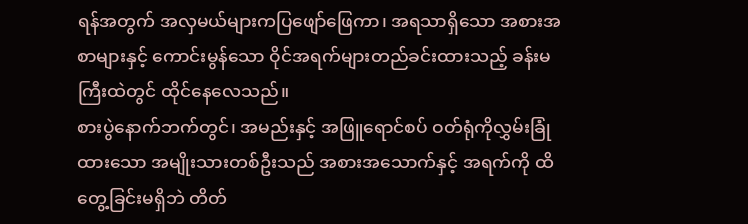ရန်အတွက် အလှမယ်များကပြဖျော်ဖြေကာ၊ အရသာရှိသော အစားအစာများနှင့် ကောင်းမွန်သော ဝိုင်အရက်များတည်ခင်းထားသည့် ခန်းမကြီးထဲတွင် ထိုင်နေလေသည်။
စားပွဲနောက်ဘက်တွင်၊ အမည်းနှင့် အဖြူရောင်စပ် ဝတ်ရုံကိုလွှမ်းခြုံထားသော အမျိုးသားတစ်ဦးသည် အစားအသောက်နှင့် အရက်ကို ထိတွေ့ခြင်းမရှိဘဲ တိတ်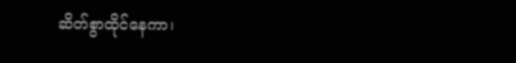ဆိတ်စွာထိုင်နေကာ၊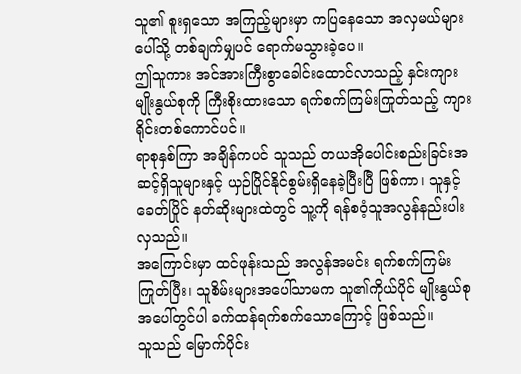သူ၏ စူးရှသော အကြည့်များမှာ ကပြနေသော အလှမယ်များပေါ်သို့ တစ်ချက်မျှပင် ရောက်မသွားခဲ့ပေ။
ဤသူကား အင်အားကြီးစွာခေါင်းထောင်လာသည့် နှင်းကျားမျိုးနွယ်စုကို ကြီးစိုးထားသော ရက်စက်ကြမ်းကြုတ်သည့် ကျားရိုင်းတစ်ကောင်ပင်။
ရာစုနှစ်ကြာ အချိန်ကပင် သူသည် တယအိုပေါင်းစည်းခြင်းအဆင့်ရှိသူများနှင့် ယှဉ်ပြိုင်နိုင်စွမ်းရှိနေခဲ့ပြီးပြီ ဖြစ်ကာ၊ သူနှင့် ခေတ်ပြိုင် နတ်ဆိုးများထဲတွင် သူ့ကို ရန်စဝံ့သူအလွန်နည်းပါးလှသည်။
အကြောင်းမှာ ထင်ဖုန်းသည် အလွန်အမင်း ရက်စက်ကြမ်းကြုတ်ပြီး၊ သူစိမ်းများအပေါ်သာမက သူ၏ကိုယ်ပိုင် မျိုးနွယ်စုအပေါ်တွင်ပါ ခက်ထန်ရက်စက်သောကြောင့် ဖြစ်သည်။
သူသည် မြောက်ပိုင်း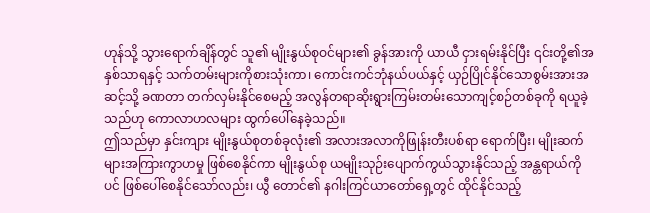ဟုန်သို့ သွားရောက်ချိန်တွင် သူ၏ မျိုးနွယ်စုဝင်များ၏ ခွန်အားကို ယာယီ ငှားရမ်းနိုင်ပြီး ၎င်းတို့၏အနှစ်သာရနှင့် သက်တမ်းများကိုစားသုံးကာ၊ ကောင်းကင်ဘုံနယ်ပယ်နှင့် ယှဉ်ပြိုင်နိုင်သောစွမ်းအားအဆင့်သို့ ခဏတာ တက်လှမ်းနိုင်စေမည့် အလွန်တရာဆိုးရွားကြမ်းတမ်းသောကျင့်စဉ်တစ်ခုကို ရယူခဲ့သည်ဟု ကောလာဟလများ ထွက်ပေါ်နေခဲ့သည်။
ဤသည်မှာ နှင်းကျား မျိုးနွယ်စုတစ်ခုလုံး၏ အလားအလာကိုဖြုန်းတီးပစ်ရာ ရောက်ပြီး၊ မျိုးဆက်များအကြားကွာဟမှု ဖြစ်စေနိုင်ကာ မျိုးနွယ်စု ယမျိုးသုဉ်းပျောက်ကွယ်သွားနိုင်သည့် အန္တရာယ်ကိုပင် ဖြစ်ပေါ်စေနိုင်သော်လည်း၊ ယွီ တောင်၏ နဂါးကြင်ယာတော်ရှေ့တွင် ထိုင်နိုင်သည့်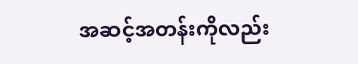အဆင့်အတန်းကိုလည်း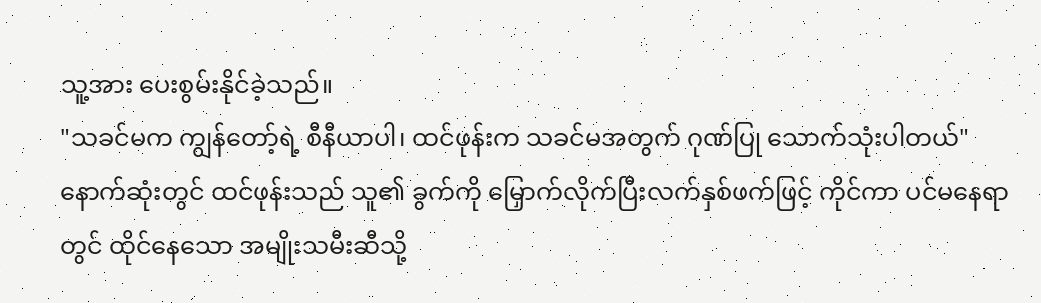သူ့အား ပေးစွမ်းနိုင်ခဲ့သည်။
"သခင်မက ကျွန်တော့်ရဲ့ စီနီယာပါ၊ ထင်ဖုန်းက သခင်မအတွက် ဂုဏ်ပြု သောက်သုံးပါတယ်"
နောက်ဆုံးတွင် ထင်ဖုန်းသည် သူ၏ ခွက်ကို မြှောက်လိုက်ပြီးလက်နှစ်ဖက်ဖြင့် ကိုင်ကာ ပင်မနေရာတွင် ထိုင်နေသော အမျိုးသမီးဆီသို့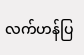လက်ဟန်ပြ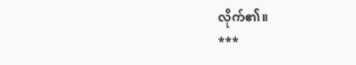လိုက်၏။
***